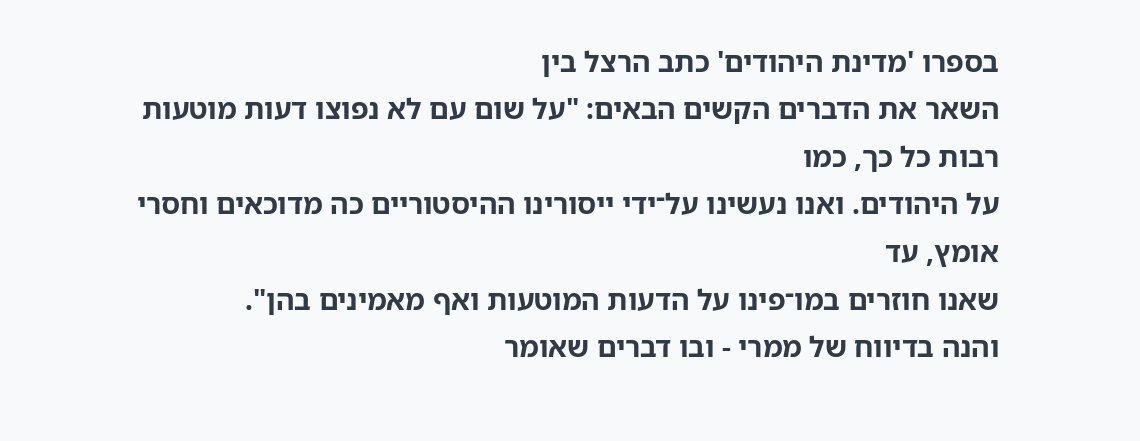בספרו 'מדינת היהודים' כתב הרצל בין
השאר את הדברים הקשים הבאים: "על שום עם לא נפוצו דעות מוטעות רבות כל כך, כמו
על היהודים. ואנו נעשינו על־ידי ייסורינו ההיסטוריים כה מדוכאים וחסרי אומץ, עד
שאנו חוזרים במו־פינו על הדעות המוטעות ואף מאמינים בהן".
והנה בדיווח של ממרי - ובו דברים שאומר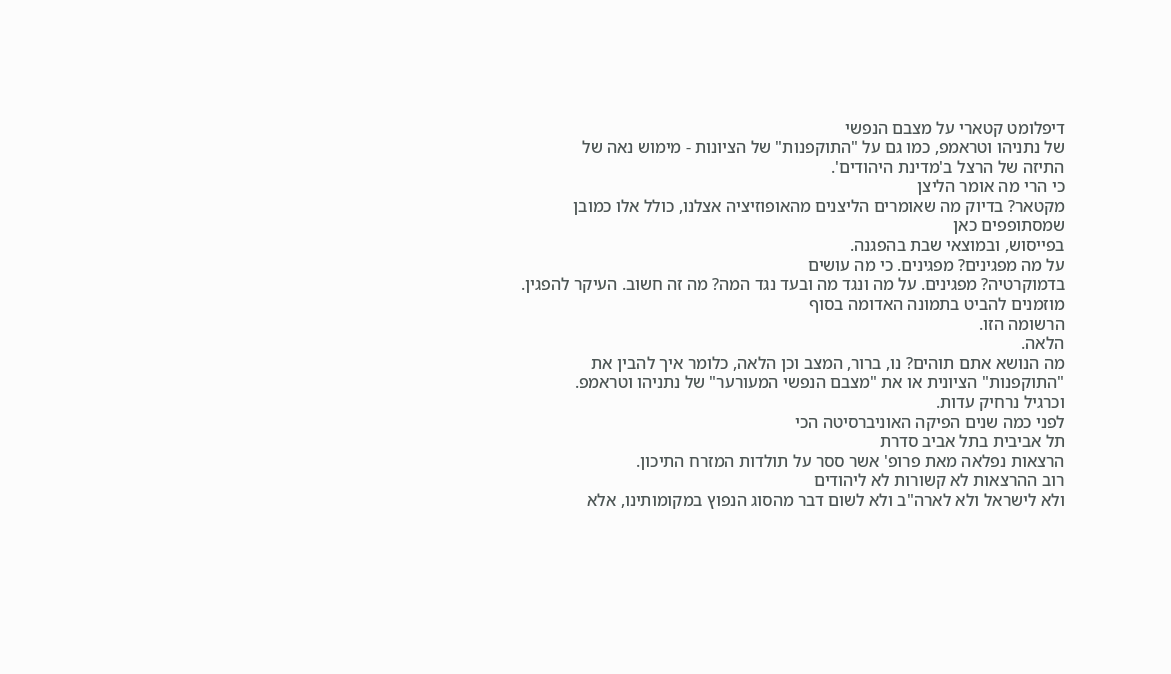דיפלומט קטארי על מצבם הנפשי
של נתניהו וטראמפ, כמו גם על "התוקפנות" של הציונות - מימוש נאה של
התיזה של הרצל ב'מדינת היהודים'.
כי הרי מה אומר הליצן
מקטאר? בדיוק מה שאומרים הליצנים מהאופוזיציה אצלנו, כולל אלו כמובן שמסתופפים כאן
בפייסוש, ובמוצאי שבת בהפגנה.
על מה מפגינים? מפגינים. כי מה עושים
בדמוקרטיה? מפגינים. על מה ונגד מה ובעד נגד המה? מה זה חשוב. העיקר להפגין.
מוזמנים להביט בתמונה האדומה בסוף
הרשומה הזו.
הלאה.
מה הנושא אתם תוהים? נו, ברור, המצב וכן הלאה, כלומר איך להבין את "התוקפנות" הציונית או את "מצבם הנפשי המעורער" של נתניהו וטראמפ.
וכרגיל נרחיק עדות.
לפני כמה שנים הפיקה האוניברסיטה הכי
תל אביבית בתל אביב סדרת
הרצאות נפלאה מאת פרופ' אשר ססר על תולדות המזרח התיכון.
רוב ההרצאות לא קשורות לא ליהודים
ולא לישראל ולא לארה"ב ולא לשום דבר מהסוג הנפוץ במקומותינו, אלא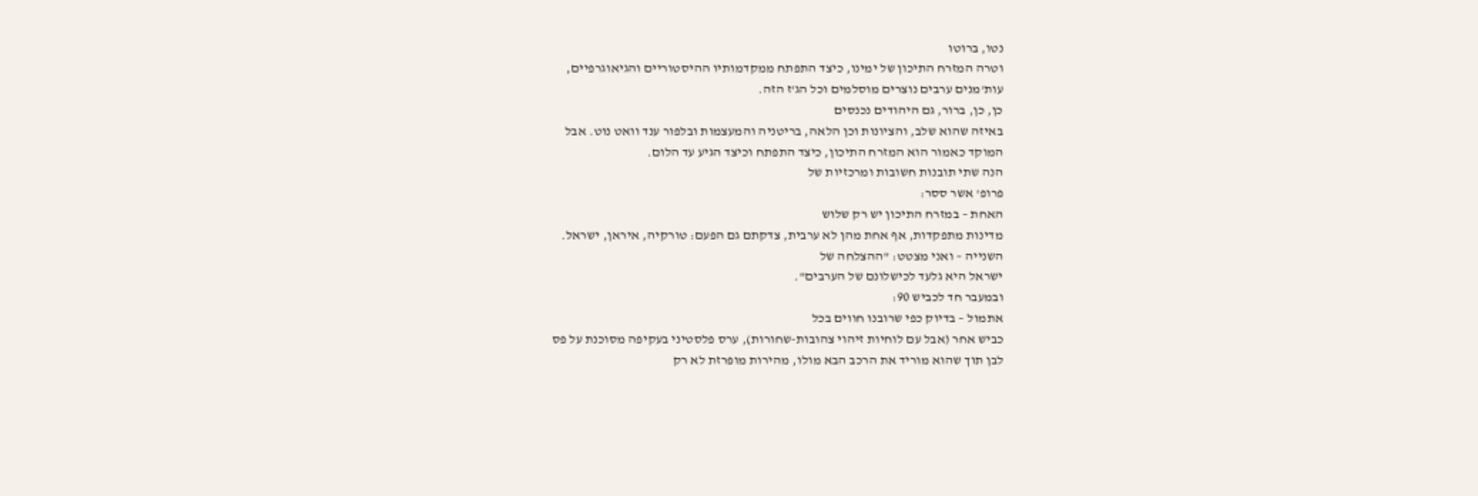נטו, ברוטו
וטרה המזרח התיכון של ימינו, כיצד התפתח ממקדמותיו ההיסטוריים והגיאוגרפיים,
עות'מנים ערבים נוצרים מוסלמים וכל הג'ז הזה.
כן, כן, ברור, גם היהודים נכנסים
באיזה שהוא שלב, והציונות וכן הלאה, בריטניה והמעצמות ובלפור ענד וואט נוט. אבל
המוקד כאמור הוא המזרח התיכון, כיצד התפתח וכיצד הגיע עד הלום.
הנה שתי תובנות חשובות ומרכזיות של
פרופ' אשר ססר:
האחת – במזרח התיכון יש רק שלוש
מדינות מתפקדות, אף אחת מהן לא ערבית, צדקתם גם הפעם: טורקיה, איראן, ישראל.
השנייה – ואני מצטט: "ההצלחה של
ישראל היא גלעד לכישלונם של הערבים".
ובמעבר חד לכביש 90:
אתמול – בדיוק כפי שרובנו חווים בכל
כביש אחר (אבל עם לוחיות זיהוי צהובות-שחורות), ערס פלסטיני בעקיפה מסוכנת על פס
לבן תוך שהוא מוריד את הרכב הבא מולו, מהירות מופרזת לא רק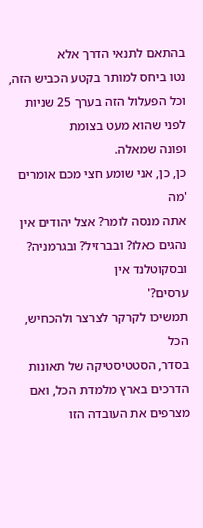בהתאם לתנאי הדרך אלא
נטו ביחס למותר בקטע הכביש הזה, וכל הפעלול הזה בערך 25 שניות לפני שהוא מעט בצומת
ופונה שמאלה.
כן, כן, אני שומע חצי מכם אומרים 'מה
אתה מנסה לומר? אצל יהודים אין נהגים כאלו? ובברזיל? ובגרמניה? ובסקוטלנד אין
ערסים?'
תמשיכו לקרקר לצרצר ולהכחיש, הכל
בסדר, הסטטיסטיקה של תאונות הדרכים בארץ מלמדת הכל, ואם מצרפים את העובדה הזו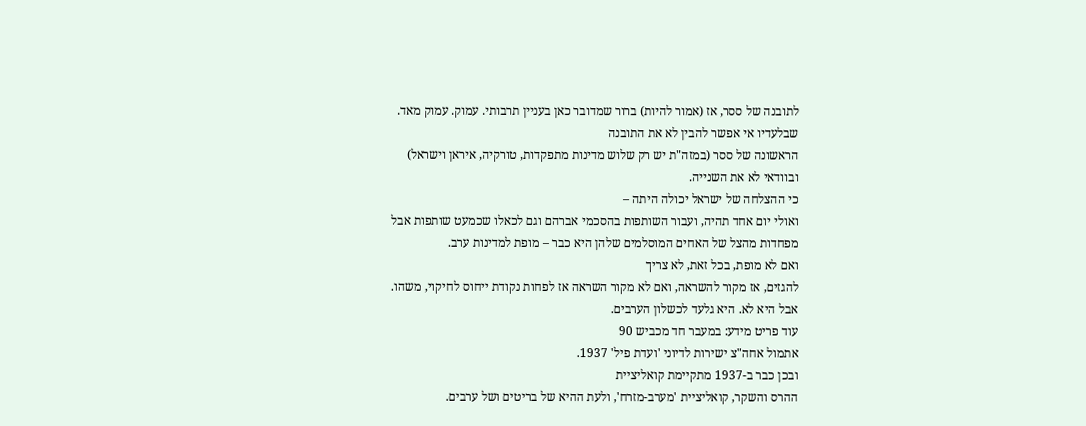לתובנה של ססר, אז (אמור להיות) ברור שמדובר כאן בעניין תרבותי. עמוק. עמוק מאד.
שבלעדיו אי אפשר להבין לא את התובנה
הראשונה של ססר (במזה"ת יש רק שלוש מדינות מתפקדות, טורקיה, איראן וישראל)
ובוודאי לא את השנייה.
כי ההצלחה של ישראל יכולה היתה –
ואולי יום אחד תהיה, ועבור השותפות בהסכמי אברהם וגם לכאלו שכמעט שותפות אבל
מפחדות מהצל של האחים המוסלמים שלהן היא כבר – מופת למדינות ערב.
ואם לא מופת, בכל זאת, לא צריך
להגזים, אז מקור להשראה, ואם לא מקור השראה אז לפחות נקודת ייחוס לחיקוי, משהו.
אבל היא לא. היא גלעד לכשלון הערבים.
עוד פריט מידע: במעבר חד מכביש 90
אתמול אחה"צ ישירות לדיוני 'ועדת פיל' 1937.
ובכן כבר ב-1937 מתקיימת קואליציית
ההרס והשקר, קואליציית 'מערב-מזרח', ולעת ההיא של בריטים ושל ערבים.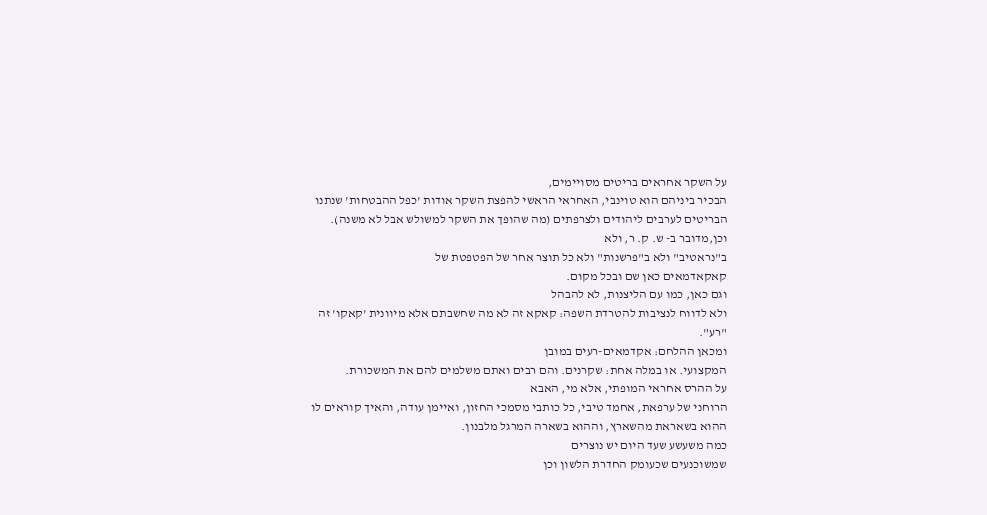על השקר אחראים בריטים מסויימים,
הבכיר ביניהם הוא טוינבי, האחראי הראשי להפצת השקר אודות 'כפל ההבטחות' שנתנו
הבריטים לערבים ליהודים ולצרפתים (מה שהופך את השקר למשולש אבל לא משנה).
וכן,מדובר ב- ש. ק. ר, ולא
ב"נראטיב" ולא ב"פרשנות" ולא כל תוצר אחר של הפטפטת של
קאקאדמאים כאן שם ובכל מקום.
וגם כאן, כמו עם הליצנות, לא להבהל
ולא לדווח לנציבות להטרדת השפה: קאקא זה לא מה שחשבתם אלא מיוונית 'קאקו' זה
"רע".
ומכאן ההלחם: אקדמאים-רעים במובן
המקצועי. או במלה אחת: שקרנים. והם רבים ואתם משלמים להם את המשכורת.
על ההרס אחראי המופתי, אלא מי, האבא
הרוחני של ערפאת, אחמד טיבי, כל כותבי מסמכי החזון, ואיימן עודה, והאיך קוראים לו
ההוא בשאראת מהשארץ, וההוא בשארה המרגל מלבנון.
כמה משעשע שעד היום יש נוצרים
שמשוכנעים שכעומק החדרת הלשון וכן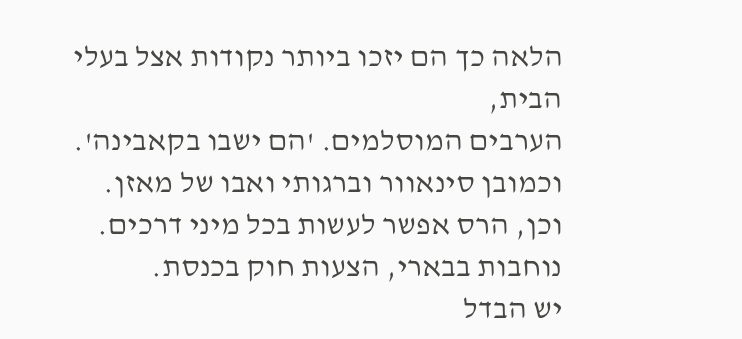הלאה כך הם יזכו ביותר נקודות אצל בעלי הבית,
הערבים המוסלמים. 'הם ישבו בקאבינה'.
וכמובן סינאוור וברגותי ואבו של מאזן.
וכן, הרס אפשר לעשות בכל מיני דרכים.
נוחבות בבארי, הצעות חוק בכנסת.
יש הבדל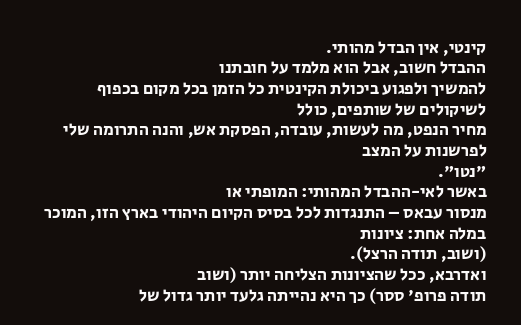קינטי, אין הבדל מהותי.
ההבדל חשוב, אבל הוא מלמד על חובתנו
להמשיך ולפגוע ביכולת הקינטית כל הזמן בכל מקום בכפוף לשיקולים של שותפים, כולל
מחיר הנפט, מה לעשות, עובדה, הפסקת אש, והנה התרומה שלי לפרשנות על המצב
"נטו".
באשר לאי-ההבדל המהותי: המופתי או
מנסור עבאס – התנגדות לכל בסיס הקיום היהודי בארץ הזו, המוכר במלה אחת: ציונות
(ושוב, תודה הרצל).
ואדרבא, ככל שהציונות הצליחה יותר (ושוב
תודה פרופ' ססר) כך היא נהייתה גלעד יותר גדול של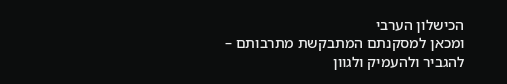הכישלון הערבי
ומכאן למסקנתם המתבקשת מתרבותם –
להגביר ולהעמיק ולגוון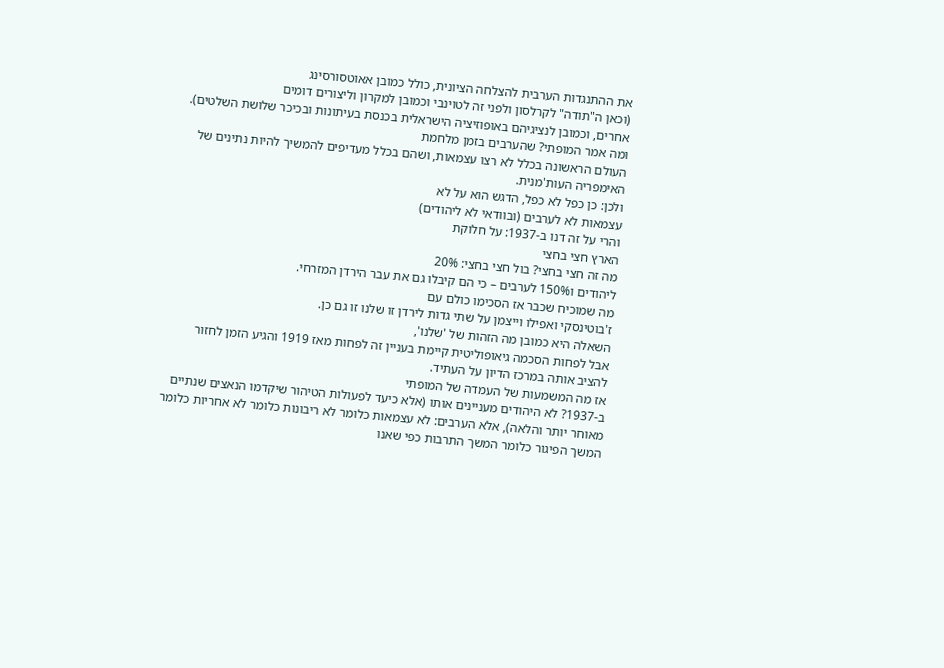את ההתנגדות הערבית להצלחה הציונית, כולל כמובן אאוטסורסינג
(וכאן ה"תודה" לקרלסון ולפני זה לטוינבי וכמובן למקרון וליצורים דומים
אחרים, וכמובן לנציגיהם באופוזיציה הישראלית בכנסת בעיתונות ובכיכר שלושת השלטים).
ומה אמר המופתי? שהערבים בזמן מלחמת
העולם הראשונה בכלל לא רצו עצמאות, ושהם בכלל מעדיפים להמשיך להיות נתינים של
האימפריה העות'מנית.
ולכן: כן כפל לא כפל, הדגש הוא על לא
עצמאות לא לערבים (ובוודאי לא ליהודים)
והרי על זה דנו ב-1937: על חלוקת
הארץ חצי בחצי
מה זה חצי בחצי? בול חצי בחצי: 20%
ליהודים ו150% לערבים – כי הם קיבלו גם את עבר הירדן המזרחי.
מה שמוכיח שכבר אז הסכימו כולם עם
ז'בוטינסקי ואפילו וייצמן על שתי גדות לירדן זו שלנו זו גם כן.
השאלה היא כמובן מה הזהות של 'שלנו',
אבל לפחות הסכמה גיאופוליטית קיימת בעניין זה לפחות מאז 1919 והגיע הזמן לחזור
להציב אותה במרכז הדיון על העתיד.
אז מה המשמעות של העמדה של המופתי
ב-1937? לא היהודים מעניינים אותו (אלא כיעד לפעולות הטיהור שיקדמו הנאצים שנתיים
מאוחר יותר והלאה), אלא הערבים: לא עצמאות כלומר לא ריבונות כלומר לא אחריות כלומר
המשך הפיגור כלומר המשך התרבות כפי שאנו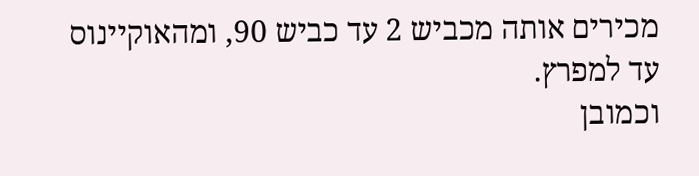מכירים אותה מכביש 2 עד כביש 90, ומהאוקיינוס
עד למפרץ.
וכמובן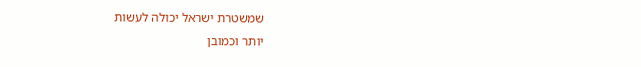שמשטרת ישראל יכולה לעשות
יותר וכמובן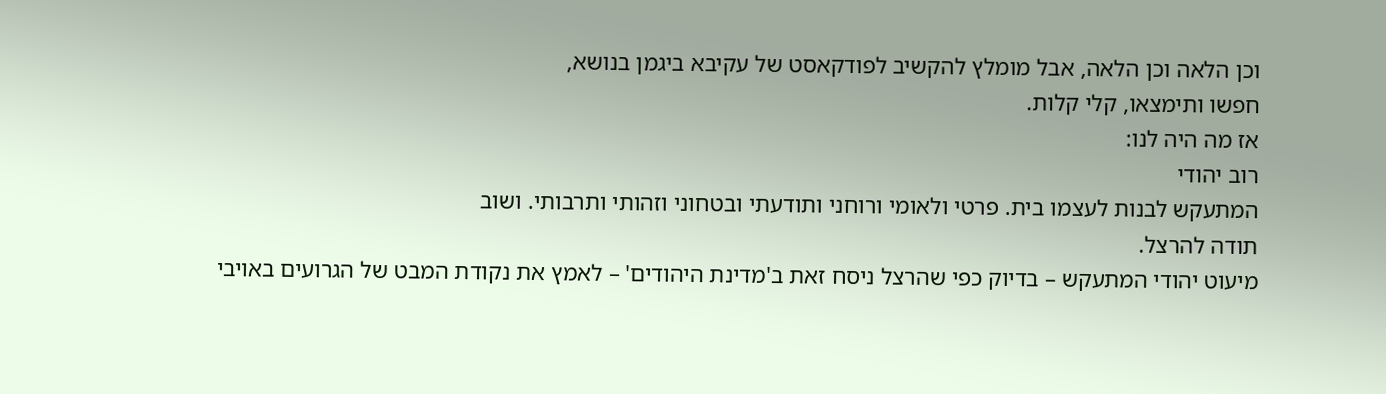וכן הלאה וכן הלאה, אבל מומלץ להקשיב לפודקאסט של עקיבא ביגמן בנושא,
חפשו ותימצאו, קלי קלות.
אז מה היה לנו:
רוב יהודי
המתעקש לבנות לעצמו בית. פרטי ולאומי ורוחני ותודעתי ובטחוני וזהותי ותרבותי. ושוב
תודה להרצל.
מיעוט יהודי המתעקש – בדיוק כפי שהרצל ניסח זאת ב'מדינת היהודים' – לאמץ את נקודת המבט של הגרועים באויבי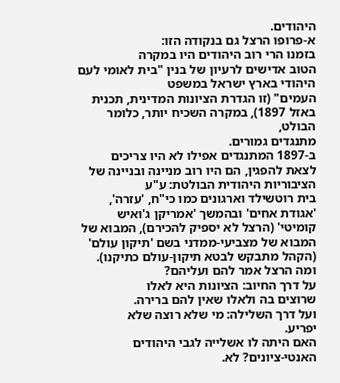היהודים.
א-פרופו הרצל גם בנקודה הזו:
בזמנו הרי רוב היהודים היו במקרה
הטוב אדישים לרעיון של בנין "בית לאומי לעם היהודי בארץ ישראל במשפט
העמים" (זו הגדרת הציונות המדינית, תכנית באזל 1897), במקרה השכיח יותר, כלומר הבולט,
מתנגדים גמורים.
ב-1897 המתנגדים אפילו לא היו צריכים
לצאת להפגין, הם היו רוב מניינה ובניינה של הציבוריות היהודית הבולטת: ע"ע
בית רוטשילד וארגונים כמו כי"ח, 'עזרה', 'אגודת אחים' ובהמשך 'אמריקן ג'ואיש
קומיטי' (הרצל לא יספיק להכירם), המבוא של המבוא של מצביעי-ממדני בשם 'תיקון עולם'
(הקהל מתבקש לבטא תיקון-עולם כתיקנו).
ומה הרצל אמר להם ועליהם?
על דרך החיוב: הציונות היא לאלו
שרוצים בה ולאלו שאין להם ברירה.
ועל דרך השלילה: מי שלא רוצה שלא
יפריע.
האם היתה לו אשלייה לגבי היהודים
האנטי-ציונים? לא.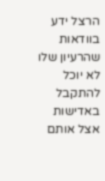הרצל ידע בוודאות שהרעיון שלו לא יוכל להתקבל באדישות אצל אותם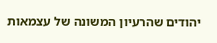יהודים שהרעיון המשונה של עצמאות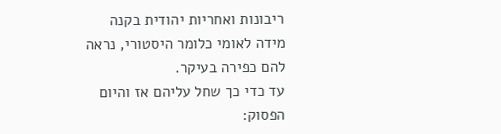ריבונות ואחריות יהודית בקנה מידה לאומי כלומר היסטורי, נראה להם כפירה בעיקר.
עד כדי כך שחל עליהם אז והיום הפסוק: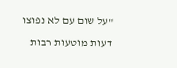"על שום עם לא נפוצו דעות מוטעות רבות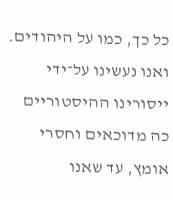כל כך, כמו על היהודים. ואנו נעשינו על־ידי ייסורינו ההיסטוריים כה מדוכאים וחסרי
אומץ, עד שאנו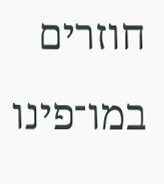חוזרים במו־פינו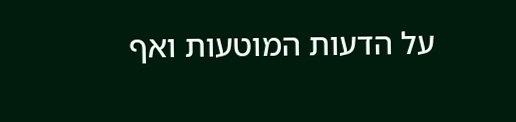על הדעות המוטעות ואף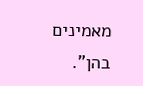מאמינים בהן".